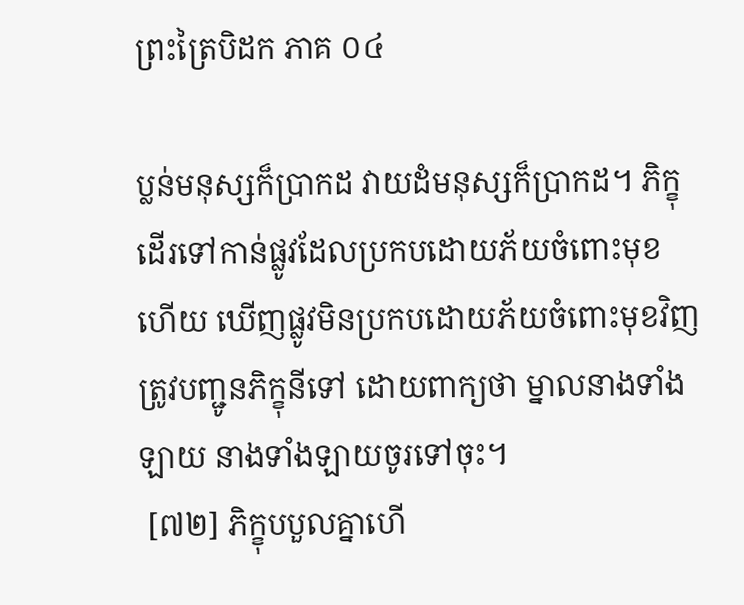ព្រះត្រៃបិដក ភាគ ០៤

ប្លន់មនុស្សក៏ប្រាកដ វាយដំមនុស្សក៏ប្រាកដ។ ភិក្ខុដើរទៅកាន់ផ្លូវដែលប្រកបដោយភ័យចំពោះមុខ ហើយ ឃើញផ្លូវមិនប្រកបដោយភ័យចំពោះមុខវិញ ត្រូវបញ្ជូនភិក្ខុនីទៅ ដោយពាក្យថា ម្នាលនាងទាំងឡាយ នាងទាំងឡាយចូរទៅចុះ។
 [៧២] ភិក្ខុបបួលគ្នាហើ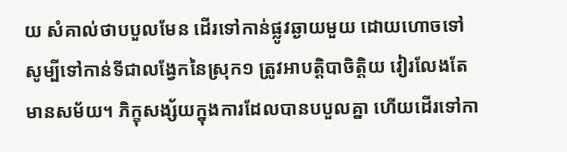យ សំគាល់ថាបបួលមែន ដើរទៅកាន់ផ្លូវឆ្ងាយមួយ ដោយហោចទៅ សូម្បីទៅកាន់ទីជាលង្វែកនៃស្រុក១ ត្រូវអាបត្តិបាចិត្តិយ វៀរលែងតែមានសម័យ។ ភិក្ខុសង្ស័យក្នុងការដែលបានបបួលគ្នា ហើយដើរទៅកា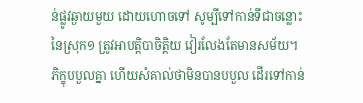ន់ផ្លូវឆ្ងាយមួយ ដោយហោចទៅ សូម្បីទៅកាន់ទីជាចន្លោះនៃស្រុក១ ត្រូវអាបត្តិបាចិត្តិយ វៀរលែងតែមានសម័យ។ ភិក្ខុបបួលគ្នា ហើយសំគាល់ថាមិនបានបបួល ដើរទៅកាន់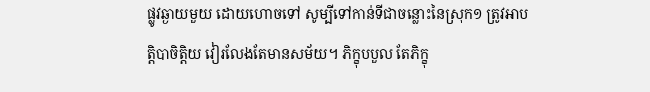ផ្លូវឆ្ងាយមួយ ដោយហោចទៅ សូម្បីទៅកាន់ទីជាចន្លោះនៃស្រុក១ ត្រូវអាបត្តិបាចិត្តិយ វៀរលែងតែមានសម័យ។ ភិក្ខុបបួល តែភិក្ខុ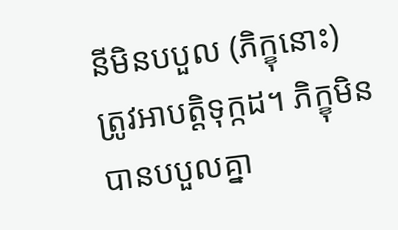នីមិនបបួល (ភិក្ខុនោះ) ត្រូវអាបត្តិទុក្កដ។ ភិក្ខុមិនបានបបួលគ្នា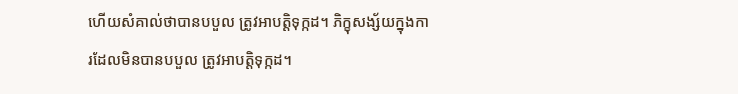ហើយសំគាល់ថាបានបបួល ត្រូវអាបត្តិទុក្កដ។ ភិក្ខុសង្ស័យក្នុងការដែលមិនបានបបួល ត្រូវអាបត្តិទុក្កដ។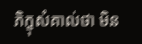ភិក្ខុសំគាល់ថា មិន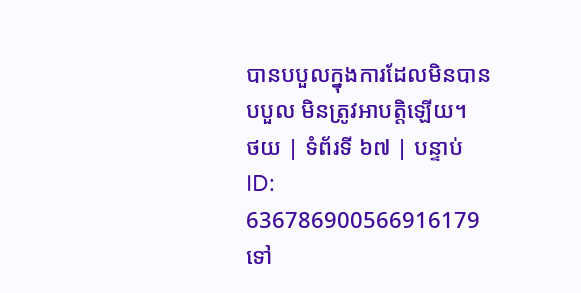បានបបួលក្នុងការដែលមិនបានបបួល មិនត្រូវអាបត្តិឡើយ។
ថយ | ទំព័រទី ៦៧ | បន្ទាប់
ID: 636786900566916179
ទៅ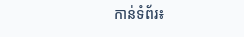កាន់ទំព័រ៖